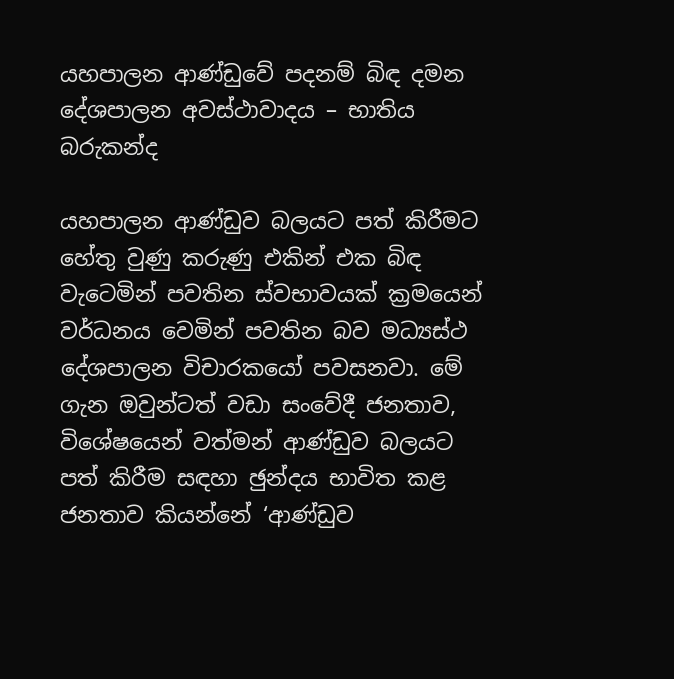යහපාලන ආණ්ඩුවේ පදනම් බිඳ දමන දේශපාලන අවස්ථාවාදය – භාතිය බරුකන්ද

යහපාලන ආණ්ඩුව බලයට පත් කිරීමට හේතු වුණු කරුණු එකින් එක බිඳ වැටෙමින් පවතින ස්වභාවයක් ක්‍රමයෙන් වර්ධනය වෙමින් පවතින බව මධ්‍යස්ථ දේශපාලන විචාරකයෝ පවසනවා. මේ ගැන ඔවුන්ටත් වඩා සංවේදී ජනතාව, විශේෂයෙන් වත්මන් ආණ්ඩුව බලයට පත් කිරීම සඳහා ඡුන්දය භාවිත කළ ජනතාව කියන්නේ ‘ආණ්ඩුව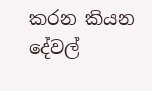කරන කියන දේවල්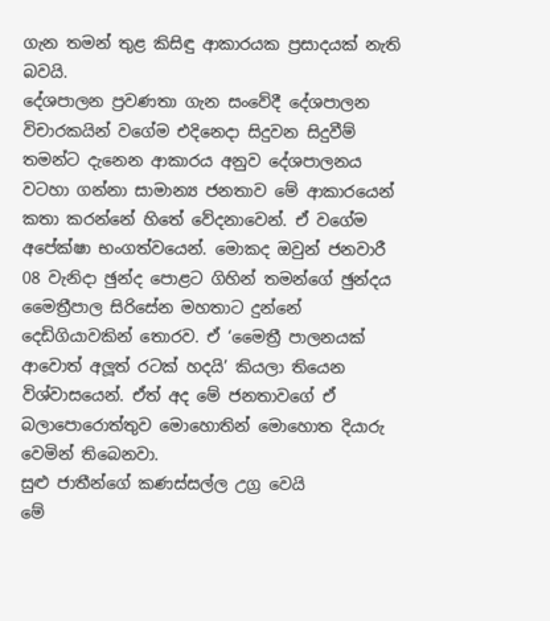ගැන තමන් තුළ කිසිඳු ආකාරයක ප්‍රසාදයක් නැති බවයි.
දේශපාලන ප්‍රවණතා ගැන සංවේදී දේශපාලන විචාරකයින් වගේම එදිනෙදා සිදුවන සිදුවීම් තමන්ට දැනෙන ආකාරය අනුව දේශපාලනය වටහා ගන්නා සාමාන්‍ය ජනතාව මේ ආකාරයෙන් කතා කරන්නේ හිතේ වේදනාවෙන්. ඒ වගේම අපේක්ෂා භංගත්වයෙන්. මොකද ඔවුන් ජනවාරී 08 වැනිදා ඡුන්ද පොළට ගිහින් තමන්ගේ ඡුන්දය මෛත්‍රීපාල සිරිසේන මහතාට දුන්නේ දෙඩිගියාවකින් තොරව. ඒ ‘මෛත්‍රී පාලනයක් ආවොත් අලූත් රටක් හදයි’ කියලා තියෙන විශ්වාසයෙන්. ඒත් අද මේ ජනතාවගේ ඒ බලාපොරොත්තුව මොහොතින් මොහොත දියාරු වෙමින් තිබෙනවා.
සුළු ජාතීන්ගේ කණස්සල්ල උග්‍ර වෙයි
මේ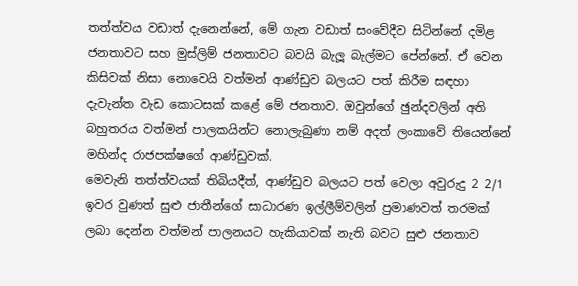තත්ත්වය වඩාත් දැනෙන්නේ, මේ ගැන වඩාත් සංවේදීව සිටින්නේ දමිළ ජනතාවට සහ මුස්ලිම් ජනතාවට බවයි බැලූ බැල්මට පේන්නේ. ඒ වෙන කිසිවක් නිසා නොවෙයි වත්මන් ආණ්ඩුව බලයට පත් කිරීම සඳහා දැවැන්ත වැඩ කොටසක් කළේ මේ ජනතාව. ඔවුන්ගේ ඡුන්දවලින් අති බහුතරය වත්මන් පාලකයින්ට නොලැබුණා නම් අදත් ලංකාවේ තියෙන්නේ මහින්ද රාජපක්ෂගේ ආණ්ඩුවක්.
මෙවැනි තත්ත්වයක් තිබියදීත්, ආණ්ඩුව බලයට පත් වෙලා අවුරුදු 2 2/1 ඉවර වුණත් සුළු ජාතීන්ගේ සාධාරණ ඉල්ලීම්වලින් ප්‍රමාණවත් තරමක් ලබා දෙන්න වත්මන් පාලනයට හැකියාවක් නැති බවට සුළු ජනතාව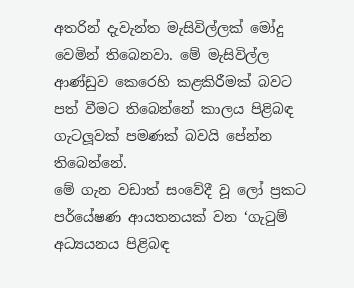අතරින් දැවැන්ත මැසිවිල්ලක් මෝදු වෙමින් තිබෙනවා. මේ මැසිවිල්ල ආණ්ඩුව කෙරෙහි කළකිරීමක් බවට පත් වීමට තිබෙන්නේ කාලය පිළිබඳ ගැටලූවක් පමණක් බවයි පේන්න තිබෙන්නේ.
මේ ගැන වඩාත් සංවේදී වූ ලෝ ප්‍රකට පර්යේෂණ ආයතනයක් වන ‘ගැටුම් අධ්‍යයනය පිළිබඳ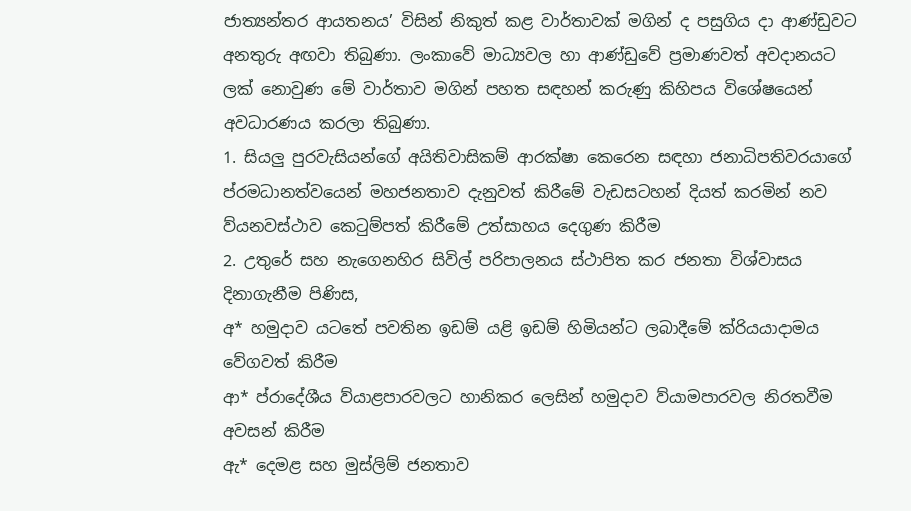ජාත්‍යන්තර ආයතනය’ විසින් නිකුත් කළ වාර්තාවක් මගින් ද පසුගිය දා ආණ්ඩුවට අනතුරු අඟවා තිබුණා. ලංකාවේ මාධ්‍යවල හා ආණ්ඩුවේ ප්‍රමාණවත් අවදානයට ලක් නොවුණ මේ වාර්තාව මගින් පහත සඳහන් කරුණු කිහිපය විශේෂයෙන් අවධාරණය කරලා තිබුණා.
1. සියලු පුරවැසියන්ගේ අයිතිවාසිකම් ආරක්ෂා කෙරෙන සඳහා ජනාධිපතිවරයාගේ ප්රමධානත්වයෙන් මහජනතාව දැනුවත් කිරීමේ වැඩසටහන් දියත් කරමින් නව ව්යනවස්ථාව කෙටුම්පත් කිරීමේ උත්සාහය දෙගුණ කිරීම
2. උතුරේ සහ නැගෙනහිර සිවිල් පරිපාලනය ස්ථාපිත කර ජනතා විශ්වාසය දිනාගැනීම පිණිස,
අ* හමුදාව යටතේ පවතින ඉඩම් යළි ඉඩම් හිමියන්ට ලබාදීමේ ක්රියයාදාමය වේගවත් කිරීම
ආ* ප්රාදේශීය ව්යාළපාරවලට හානිකර ලෙසින් හමුදාව ව්යාමපාරවල නිරතවීම අවසන් කිරීම
ඇ* දෙමළ සහ මුස්ලිම් ජනතාව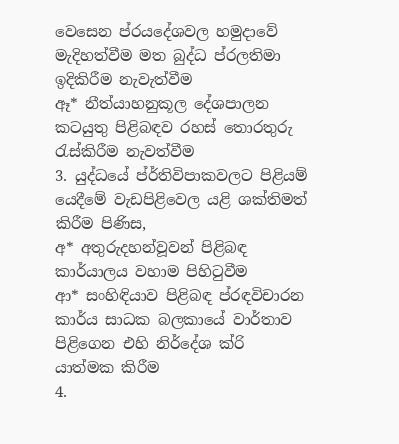වෙසෙන ප්රයදේශවල හමුදාවේ මැදිහත්වීම මත බුද්ධ ප්රලතිමා ඉදිකිරීම නැවැත්වීම
ඈ* නීත්යාහනුකූල දේශපාලන කටයුතු පිළිබඳව රහස් තොරතුරු රැස්කිරීම නැවත්වීම
3. යුද්ධයේ ප්ර්තිවිපාකවලට පිළියම් යෙදීමේ වැඩපිළිවෙල යළි ශක්තිමත් කිරීම පිණිස,
අ* අතුරුදහන්වූවන් පිළිබඳ කාර්යාලය වහාම පිහිටුවීම
ආ* සංහිඳියාව පිළිබඳ ප්රඳවිචාරන කාර්ය සාධක බලකායේ වාර්තාව පිළිගෙන එහි නිර්දේශ ක්රි යාත්මක කිරීම
4.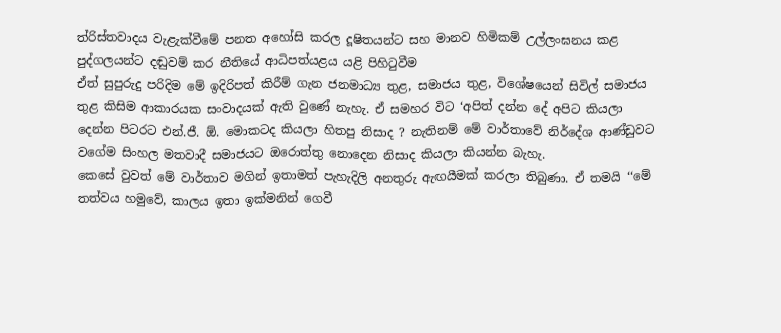ත්රිස්තවාදය වැළැක්වීමේ පනත අහෝසි කරල දූෂිතයන්ට සහ මානව හිමිකම් උල්ලංඝනය කළ පුද්ගලයන්ට දඬුවම් කර නීතියේ ආධිපත්යළය යළි පිහිටුවීම
ඒත් සුපුරුදු පරිදිම මේ ඉදිරිපත් කිරීම් ගැන ජනමාධ්‍ය තුළ, සමාජය තුළ, විශේෂයෙන් සිවිල් සමාජය තුළ කිසිම ආකාරයක සංවාදයක් ඇති වුණේ නැහැ. ඒ සමහර විට ‘අපිත් දන්න දේ අපිට කියලා දෙන්න පිටරට එන්.ජී. ඕ. මොකටද කියලා හිතපු නිසාද ? නැතිනම් මේ වාර්තාවේ නිර්දේශ ආණ්ඩුවට වගේම සිංහල මතවාදී සමාජයට ඔරොත්තු නොදෙන නිසාද කියලා කියන්න බැහැ.
කෙසේ වුවත් මේ වාර්තාව මගින් ඉතාමත් පැහැදිලි අනතුරු ඇඟයීමක් කරලා තිබුණා. ඒ තමයි ‘‘මේ තත්වය හමුවේ, කාලය ඉතා ඉක්මනින් ගෙවී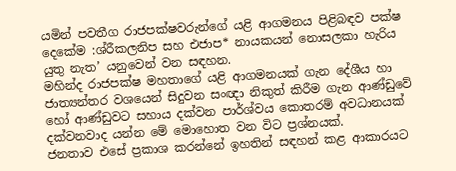යමින් පවතීග රාජපක්ෂවරුන්ගේ යළි ආගමනය පිළිබඳව පක්ෂ දෙකේම :ශ්රීකලනිප සහ එජාප* නායකයන් නොසලකා හැරිය යුතු නැත’ යනුවෙන් වන සඳහන.
මහින්ද රාජපක්ෂ මහතාගේ යළි ආගමනයක් ගැන දේශීය හා ජාත්‍යන්තර වශයෙන් සිදුවන සංඥා නිකුත් කිරීම ගැන ආණ්ඩුවේ හෝ ආණ්ඩුවට සහාය දක්වන පාර්ශ්වය කොතරම් අවධානයක් දක්වනවාද යන්න මේ මොහොත වන විට ප්‍රශ්නයක්.
ජනතාව එසේ ප්‍රකාශ කරන්නේ ඉහතින් සඳහන් කළ ආකාරයට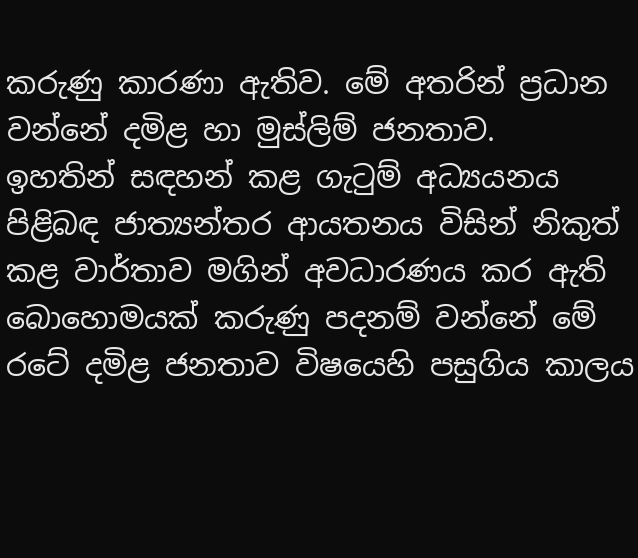කරුණු කාරණා ඇතිව. මේ අතරින් ප්‍රධාන වන්නේ දමිළ හා මුස්ලිම් ජනතාව.
ඉහතින් සඳහන් කළ ගැටුම් අධ්‍යයනය පිළිබඳ ජාත්‍යන්තර ආයතනය විසින් නිකුත් කළ වාර්තාව මගින් අවධාරණය කර ඇති බොහොමයක් කරුණු පදනම් වන්නේ මේ රටේ දමිළ ජනතාව විෂයෙහි පසුගිය කාලය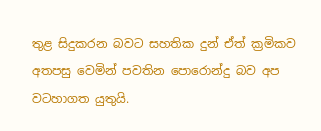තුළ සිදුකරන බවට සහතික දුන් ඒත් ක්‍රමිකව අතපසු වෙමින් පවතින පොරොන්දු බව අප වටහාගත යුතුයි.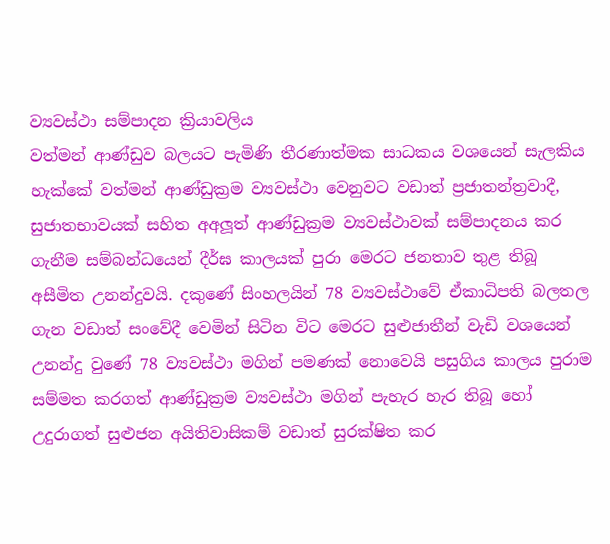ව්‍යවස්ථා සම්පාදන ක්‍රියාවලිය
වත්මන් ආණ්ඩුව බලයට පැමිණි තීරණාත්මක සාධකය වශයෙන් සැලකිය හැක්කේ වත්මන් ආණ්ඩුක්‍රම ව්‍යවස්ථා වෙනුවට වඩාත් ප්‍රජාතන්ත්‍රවාදී, සුජාතභාවයක් සහිත අඅලූත් ආණ්ඩුක්‍රම ව්‍යවස්ථාවක් සම්පාදනය කර ගැනීම සම්බන්ධයෙන් දීර්ඝ කාලයක් පුරා මෙරට ජනතාව තුළ තිබූ අසීමිත උනන්දුවයි. දකුණේ සිංහලයින් 78 ව්‍යවස්ථාවේ ඒකාධිපති බලතල ගැන වඩාත් සංවේදී වෙමින් සිටින විට මෙරට සුළුජාතීන් වැඩි වශයෙන් උනන්දු වුණේ 78 ව්‍යවස්ථා මගින් පමණක් නොවෙයි පසුගිය කාලය පුරාම සම්මත කරගත් ආණ්ඩුක්‍රම ව්‍යවස්ථා මගින් පැහැර හැර තිබූ හෝ උදුරාගත් සුළුජන අයිතිවාසිකම් වඩාත් සුරක්ෂිත කර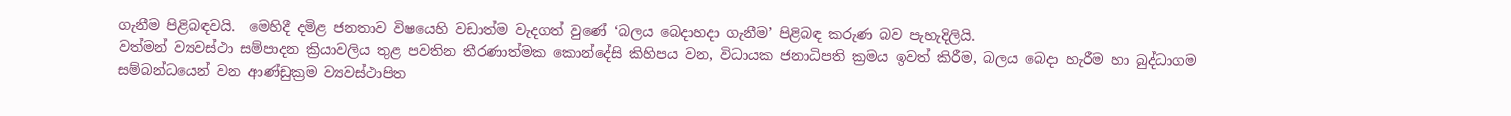ගැනීම පිළිබඳවයි.  මෙහිදී දමිළ ජනතාව විෂයෙහි වඩාත්ම වැදගත් වුණේ ‘බලය බෙදාහදා ගැනීම’ පිළිබඳ කරුණ බව පැහැදිලියි.
වත්මන් ව්‍යවස්ථා සම්පාදන ක්‍රියාවලිය තුළ පවතින තීරණාත්මක කොන්දේසි කිහිපය වන, විධායක ජනාධිපති ක්‍රමය ඉවත් කිරීම, බලය බෙදා හැරීම හා බුද්ධාගම සම්බන්ධයෙන් වන ආණ්ඩුක්‍රම ව්‍යවස්ථාපිත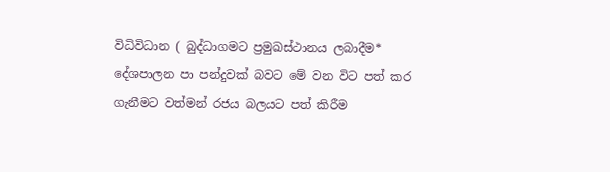විධිවිධාන ( බුද්ධාගමට ප්‍රමුඛස්ථානය ලබාදීම* දේශපාලන පා පන්දුවක් බවට මේ වන විට පත් කර ගැනීමට වත්මන් රජය බලයට පත් කිරීම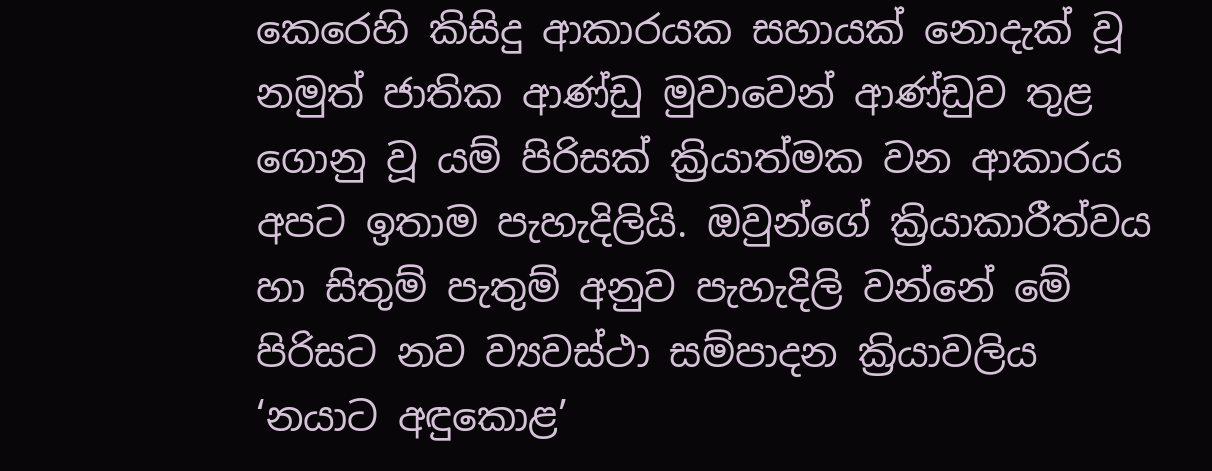කෙරෙහි කිසිදු ආකාරයක සහායක් නොදැක් වූ නමුත් ජාතික ආණ්ඩු මුවාවෙන් ආණ්ඩුව තුළ ගොනු වූ යම් පිරිසක් ක්‍රියාත්මක වන ආකාරය අපට ඉතාම පැහැදිලියි. ඔවුන්ගේ ක්‍රියාකාරීත්වය හා සිතුම් පැතුම් අනුව පැහැදිලි වන්නේ මේ පිරිසට නව ව්‍යවස්ථා සම්පාදන ක්‍රියාවලිය ‘නයාට අඳුකොළ’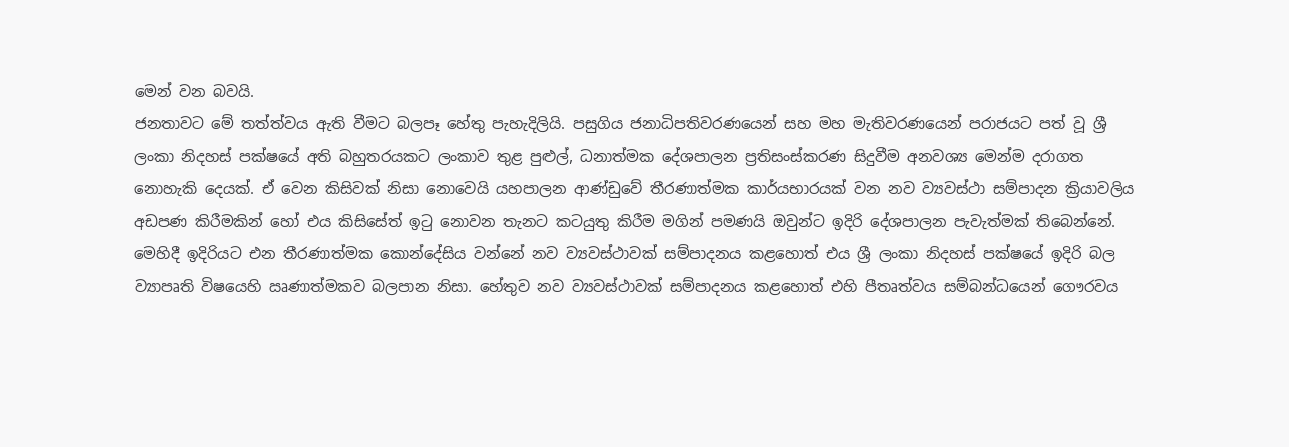මෙන් වන බවයි.
ජනතාවට මේ තත්ත්වය ඇති වීමට බලපෑ හේතු පැහැදිලියි. පසුගිය ජනාධිපතිවරණයෙන් සහ මහ මැතිවරණයෙන් පරාජයට පත් වූ ශ්‍රී ලංකා නිදහස් පක්ෂයේ අති බහුතරයකට ලංකාව තුළ පුළුල්, ධනාත්මක දේශපාලන ප්‍රතිසංස්කරණ සිදුවීම අනවශ්‍ය මෙන්ම දරාගත නොහැකි දෙයක්. ඒ වෙන කිසිවක් නිසා නොවෙයි යහපාලන ආණ්ඩුවේ තීරණාත්මක කාර්යභාරයක් වන නව ව්‍යවස්ථා සම්පාදන ක්‍රියාවලිය අඩපණ කිරීමකින් හෝ එය කිසිසේත් ඉටු නොවන තැනට කටයුතු කිරීම මගින් පමණයි ඔවුන්ට ඉදිරි දේශපාලන පැවැත්මක් තිබෙන්නේ.
මෙහිදී ඉදිරියට එන තීරණාත්මක කොන්දේසිය වන්නේ නව ව්‍යවස්ථාවක් සම්පාදනය කළහොත් එය ශ්‍රී ලංකා නිදහස් පක්ෂයේ ඉදිරි බල ව්‍යාපෘති විෂයෙහි ඍණාත්මකව බලපාන නිසා. හේතුව නව ව්‍යවස්ථාවක් සම්පාදනය කළහොත් එහි පීතෘත්වය සම්බන්ධයෙන් ගෞරවය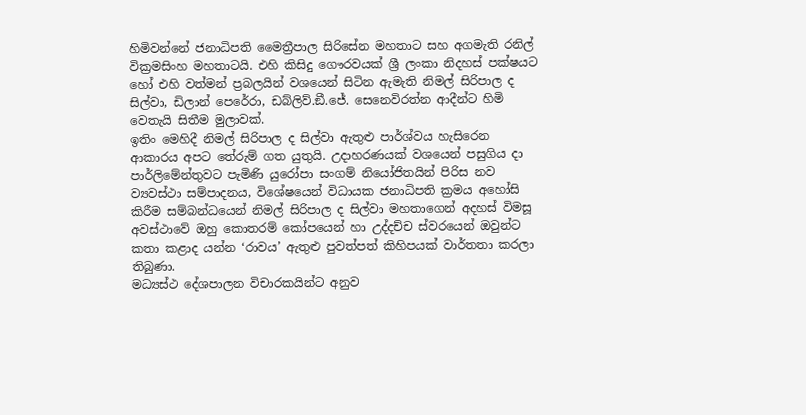හිමිවන්නේ ජනාධිපති මෛත්‍රීපාල සිරිසේන මහතාට සහ අගමැති රනිල් වික්‍රමසිංහ මහතාටයි. එහි කිසිදු ගෞරවයක් ශ්‍රී ලංකා නිදහස් පක්ෂයට හෝ එහි වත්මන් ප්‍රබලයින් වශයෙන් සිටින ඇමැති නිමල් සිරිපාල ද සිල්වා, ඩිලාන් පෙරේරා, ඩබ්ලිව්.ඞී.ජේ. සෙනෙවිරත්න ආදීන්ට හිමි වෙතැයි සිතීම මුලාවක්.
ඉතිං මෙහිදී නිමල් සිරිපාල ද සිල්වා ඇතුළු පාර්ශ්වය හැසිරෙන ආකාරය අපට තේරුම් ගත යුතුයි. උදාහරණයක් වශයෙන් පසුගිය දා පාර්ලිමේන්තුවට පැමිණි යුරෝපා සංගම් නියෝජිතයින් පිරිස නව ව්‍යවස්ථා සම්පාදනය, විශේෂයෙන් විධායක ජනාධිපති ක්‍රමය අහෝසි කිරීම සම්බන්ධයෙන් නිමල් සිරිපාල ද සිල්වා මහතාගෙන් අදහස් විමසූ අවස්ථාවේ ඔහු කොතරම් කෝපයෙන් හා උද්දච්ච ස්වරයෙන් ඔවුන්ට කතා කළාද යන්න ‘රාවය’ ඇතුළු පුවත්පත් කිහිපයක් වාර්තතා කරලා තිබුණා.
මධ්‍යස්ථ දේශපාලන විචාරකයින්ට අනුව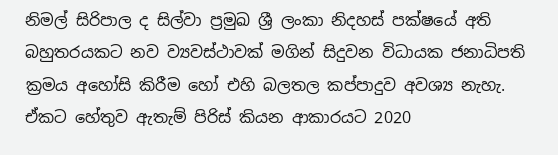නිමල් සිරිපාල ද සිල්වා ප්‍රමුඛ ශ්‍රී ලංකා නිදහස් පක්ෂයේ අති බහුතරයකට නව ව්‍යවස්ථාවක් මගින් සිදුවන විධායක ජනාධිපති ක්‍රමය අහෝසි කිරීම හෝ එහි බලතල කප්පාදුව අවශ්‍ය නැහැ. ඒකට හේතුව ඇතැම් පිරිස් කියන ආකාරයට 2020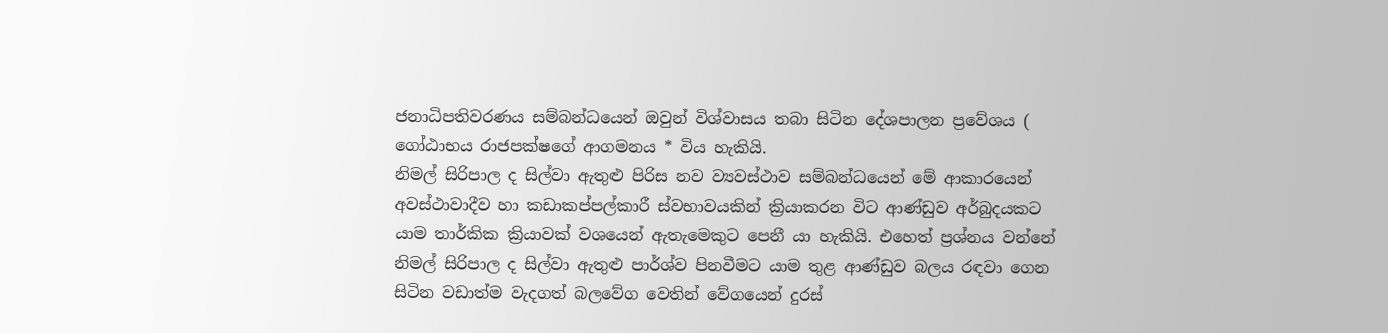ජනාධිපතිවරණය සම්බන්ධයෙන් ඔවුන් විශ්වාසය තබා සිටින දේශපාලන ප්‍රවේශය ( ගෝඨාභය රාජපක්ෂගේ ආගමනය * විය හැකියි.
නිමල් සිරිපාල ද සිල්වා ඇතුළු පිරිස නව ව්‍යවස්ථාව සම්බන්ධයෙන් මේ ආකාරයෙන් අවස්ථාවාදීව හා කඩාකප්පල්කාරී ස්වභාවයකින් ක්‍රියාකරන විට ආණ්ඩුව අර්බුදයකට යාම තාර්කික ක්‍රියාවක් වශයෙන් ඇතැමෙකුට පෙනී යා හැකියි. එහෙත් ප්‍රශ්නය වන්නේ නිමල් සිරිපාල ද සිල්වා ඇතුළු පාර්ශ්ව පිනවීමට යාම තුළ ආණ්ඩුව බලය රඳවා ගෙන සිටින වඩාත්ම වැදගත් බලවේග වෙතින් වේගයෙන් දුරස්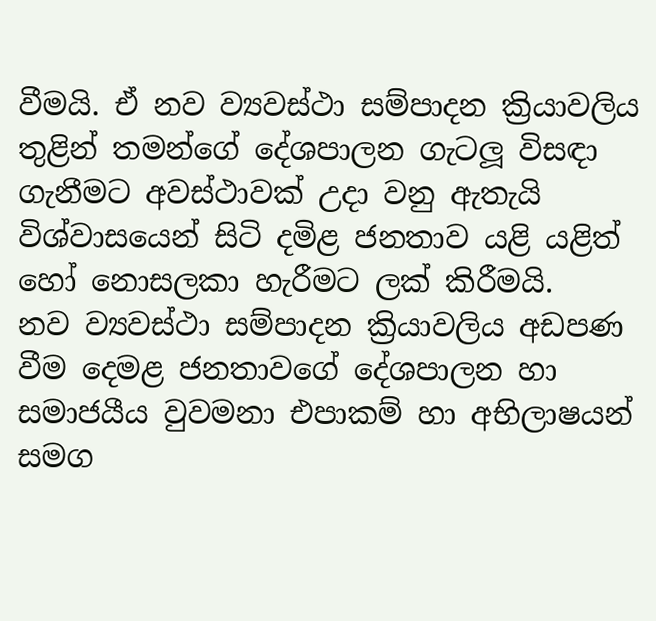වීමයි. ඒ නව ව්‍යවස්ථා සම්පාදන ක්‍රියාවලිය තුළින් තමන්ගේ දේශපාලන ගැටලූ විසඳා ගැනීමට අවස්ථාවක් උදා වනු ඇතැයි විශ්වාසයෙන් සිටි දමිළ ජනතාව යළි යළිත් හෝ නොසලකා හැරීමට ලක් කිරීමයි.
නව ව්‍යවස්ථා සම්පාදන ක්‍රියාවලිය අඩපණ වීම දෙමළ ජනතාවගේ දේශපාලන හා සමාජයීය වුවමනා එපාකම් හා අභිලාෂයන් සමග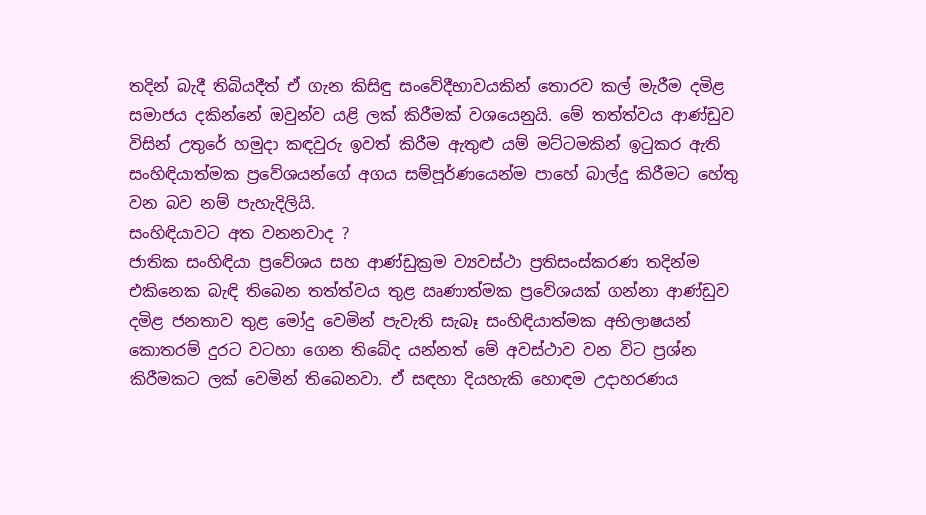තදින් බැදී තිබියදීත් ඒ ගැන කිසිඳු සංවේදීභාවයකින් තොරව කල් මැරීම දමිළ සමාජය දකින්නේ ඔවුන්ව යළි ලක් කිරීමක් වශයෙනුයි. මේ තත්ත්වය ආණ්ඩුව විසින් උතුරේ හමුදා කඳවුරු ඉවත් කිරීම ඇතුළු යම් මට්ටමකින් ඉටුකර ඇති සංහිඳියාත්මක ප්‍රවේශයන්ගේ අගය සම්පූර්ණයෙන්ම පාහේ බාල්දු කිරීමට හේතු වන බව නම් පැහැදිලියි.
සංහිඳියාවට අත වනනවාද ?
ජාතික සංහිඳියා ප්‍රවේශය සහ ආණ්ඩුක්‍රම ව්‍යවස්ථා ප්‍රතිසංස්කරණ තදින්ම එකිනෙක බැඳි තිබෙන තත්ත්වය තුළ ඍණාත්මක ප්‍රවේශයක් ගන්නා ආණ්ඩුව දමිළ ජනතාව තුළ මෝදු වෙමින් පැවැති සැබෑ සංහිඳියාත්මක අභිලාෂයන් කොතරම් දුරට වටහා ගෙන තිබේද යන්නත් මේ අවස්ථාව වන විට ප්‍රශ්න කිරීමකට ලක් වෙමින් තිබෙනවා. ඒ සඳහා දියහැකි හොඳම උදාහරණය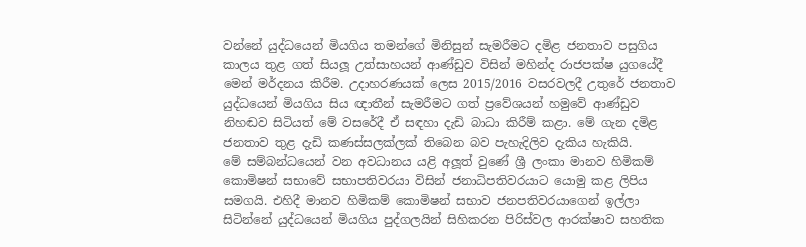වන්නේ යුද්ධයෙන් මියගිය තමන්ගේ මිනිසුන් සැමරීමට දමිළ ජනතාව පසුගිය කාලය තුළ ගත් සියලූ උත්සාහයන් ආණ්ඩුව විසින් මහින්ද රාජපක්ෂ යුගයේදී මෙන් මර්දනය කිරීම. උදාහරණයක් ලෙස 2015/2016 වසරවලදී උතුරේ ජනතාව යුද්ධයෙන් මියගිය සිය ඥාතීන් සැමරීමට ගත් ප්‍රවේශයන් හමුවේ ආණ්ඩුව නිහඬව සිටියත් මේ වසරේදී ඒ සඳහා දැඩි බාධා කිරීම් කළා. මේ ගැන දමිළ ජනතාව තුළ දැඩි කණස්සලක්ලක් තිබෙන බව පැහැදිලිව දැකිය හැකියි.
මේ සම්බන්ධයෙන් වන අවධානය යළි අලූත් වුණේ ශ්‍රී ලංකා මානව හිමිකම් කොමිෂන් සභාවේ සභාපතිවරයා විසින් ජනාධිපතිවරයාට යොමු කළ ලිපිය සමගයි. එහිදී මානව හිමිකම් කොමිෂන් සභාව ජනපතිවරයාගෙන් ඉල්ලා සිටින්නේ යුද්ධයෙන් මියගිය පුද්ගලයින් සිහිකරන පිරිස්වල ආරක්ෂාව සහතික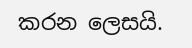කරන ලෙසයි.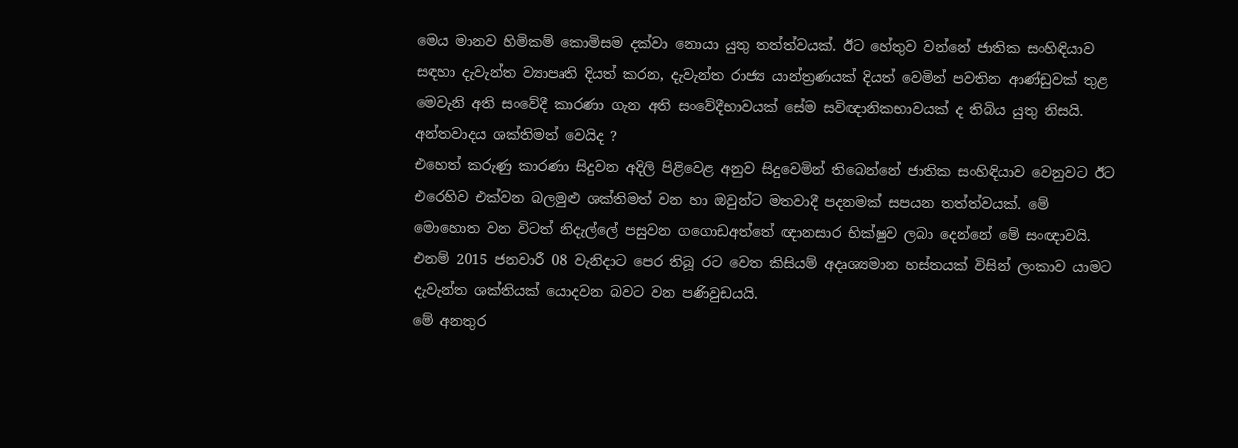මෙය මානව හිමිකම් කොමිසම දක්වා නොයා යුතු තත්ත්වයක්. ඊට හේතුව වන්නේ ජාතික සංහිඳියාව සඳහා දැවැන්ත ව්‍යාපෘති දියත් කරන, දැවැන්ත රාජ්‍ය යාන්ත්‍රණයක් දියත් වෙමින් පවතින ආණ්ඩුවක් තුළ මෙවැනි අති සංවේදී කාරණා ගැන අති සංවේදීභාවයක් සේම සවිඥානිකභාවයක් ද තිබිය යුතු නිසයි.
අන්තවාදය ශක්තිමත් වෙයිද ?
එහෙත් කරුණු කාරණා සිදුවන අදිලි පිළිවෙළ අනුව සිදුවෙමින් තිබෙන්නේ ජාතික සංහිඳියාව වෙනුවට ඊට එරෙහිව එක්වන බලමුළු ශක්තිමත් වන හා ඔවුන්ට මතවාදී පදනමක් සපයන තත්ත්වයක්. මේ මොහොත වන විටත් නිදැල්ලේ පසුවන ගගොඩඅත්තේ ඥානසාර භික්ෂුව ලබා දෙන්නේ මේ සංඥාවයි. එනම් 2015 ජනවාරී 08 වැනිදාට පෙර තිබූ රට වෙත කිසියම් අදෘශ්‍යමාන හස්තයක් විසින් ලංකාව යාමට දැවැන්ත ශක්තියක් යොදවන බවට වන පණිවුඩයයි.
මේ අනතුර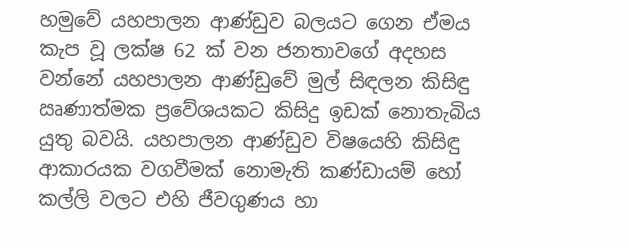හමුවේ යහපාලන ආණ්ඩුව බලයට ගෙන ඒමය කැප වූ ලක්ෂ 62 ක් වන ජනතාවගේ අදහස වන්නේ යහපාලන ආණ්ඩුවේ මුල් සිඳලන කිසිඳු ඍණාත්මක ප්‍රවේශයකට කිසිදු ඉඩක් නොතැබිය යුතු බවයි. යහපාලන ආණ්ඩුව විෂයෙහි කිසිඳු ආකාරයක වගවීමක් නොමැති කණ්ඩායම් හෝ කල්ලි වලට එහි ජීවගුණය හා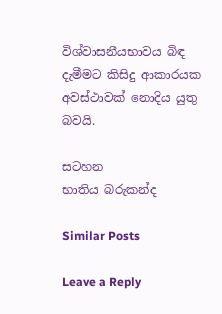විශ්වාසනීයභාවය බිඳ දැමීමට කිසිදු ආකාරයක අවස්ථාවක් නොදිය යුතු බවයි.

සටහන
භාතිය බරුකන්ද

Similar Posts

Leave a Reply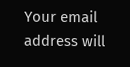Your email address will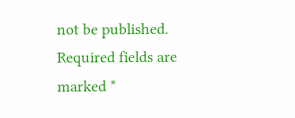not be published. Required fields are marked *